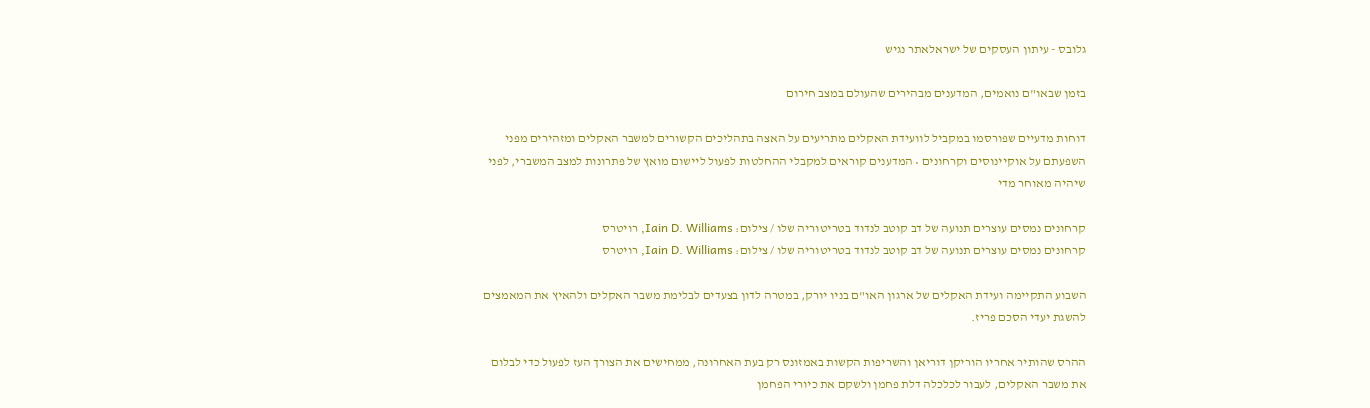גלובס - עיתון העסקים של ישראלאתר נגיש

בזמן שבאו"ם נואמים, המדענים מבהירים שהעולם במצב חירום

דוחות מדעיים שפורסמו במקביל לוועידת האקלים מתריעים על האצה בתהליכים הקשורים למשבר האקלים ומזהירים מפני השפעתם על אוקיינוסים וקרחונים • המדענים קוראים למקבלי ההחלטות לפעול ליישום מואץ של פתרונות למצב המשברי, לפני שיהיה מאוחר מדי

קרחונים נמסים עוצרים תנועה של דב קוטב לנדוד בטריטוריה שלו / צילום: Iain D. Williams, רויטרס
קרחונים נמסים עוצרים תנועה של דב קוטב לנדוד בטריטוריה שלו / צילום: Iain D. Williams, רויטרס

השבוע התקיימה ועידת האקלים של ארגון האו"ם בניו יורק, במטרה לדון בצעדים לבלימת משבר האקלים ולהאיץ את המאמצים להשגת יעדי הסכם פריז.

ההרס שהותיר אחריו הוריקן דוריאן והשריפות הקשות באמזונס רק בעת האחרונה, ממחישים את הצורך העז לפעול כדי לבלום את משבר האקלים, לעבור לכלכלה דלת פחמן ולשקם את כיורי הפחמן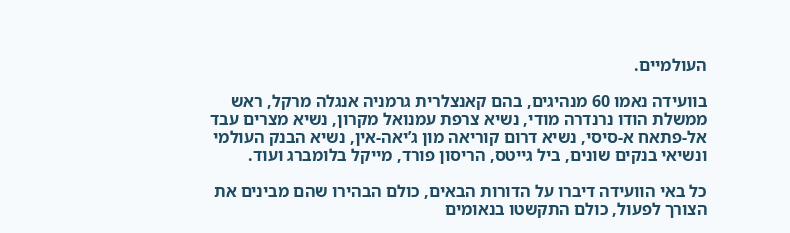העולמיים.

בוועידה נאמו 60 מנהיגים, בהם קאנצלרית גרמניה אנגלה מרקל, ראש ממשלת הודו נרנדרה מודי, נשיא צרפת עמנואל מקרון, נשיא מצרים עבד אל-פתאח א-סיסי, נשיא דרום קוריאה מון ג’יאה-אין, נשיא הבנק העולמי ונשיאי בנקים שונים, ביל גייטס, הריסון פורד, מייקל בלומברג ועוד.

כל באי הוועידה דיברו על הדורות הבאים, כולם הבהירו שהם מבינים את הצורך לפעול, כולם התקשטו בנאומים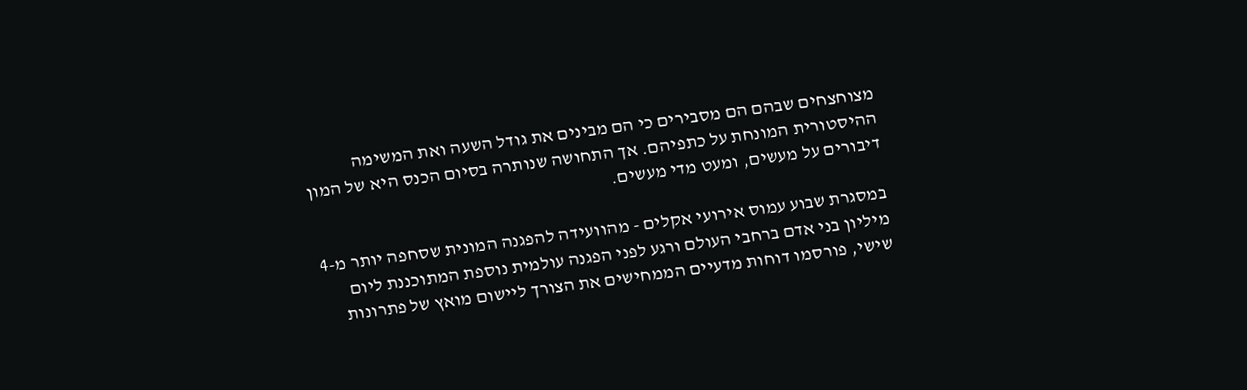מצוחצחים שבהם הם מסבירים כי הם מבינים את גודל השעה ואת המשימה ההיסטורית המונחת על כתפיהם. אך התחושה שנותרה בסיום הכנס היא של המון דיבורים על מעשים, ומעט מדי מעשים.

במסגרת שבוע עמוס אירועי אקלים - מהוועידה להפגנה המונית שסחפה יותר מ-4 מיליון בני אדם ברחבי העולם ורגע לפני הפגנה עולמית נוספת המתוכננת ליום שישי, פורסמו דוחות מדעיים הממחישים את הצורך ליישום מואץ של פתרונות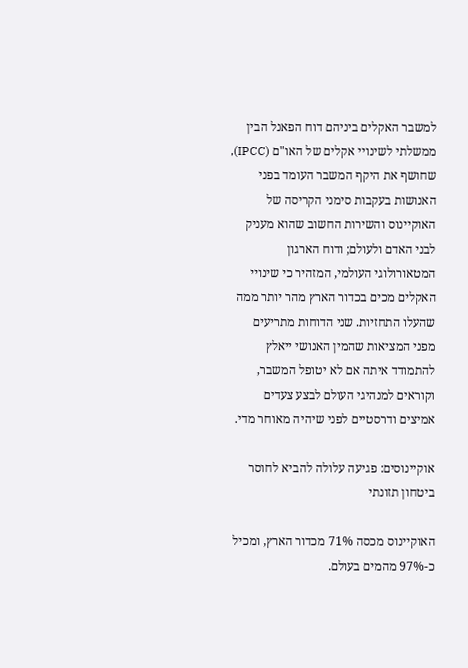למשבר האקלים ביניהם דוח הפאנל הבין ממשלתי לשינויי אקלים של האו"ם (IPCC), שחושף את היקף המשבר העומד בפני האנושות בעקבות סימני הקריסה של האוקיינוס והשירות החשוב שהוא מעניק לבני האדם ולעולם; ודוח הארגון המטאורולוגי העולמי, המזהיר כי שינויי האקלים מכים בכדור הארץ מהר יותר ממה שהעלו התחזיות. שני הדוחות מתריעים מפני המציאות שהמין האנושי ייאלץ להתמודד איתה אם לא יטופל המשבר, וקוראים למנהיגי העולם לבצע צעדים אמיצים ודרסטיים לפני שיהיה מאוחר מדי.

אוקיינוסים: פגיעה עלולה להביא לחוסר ביטחון תזונתי

האוקיינוס מכסה 71% מכדור הארץ, ומכיל כ-97% מהמים בעולם.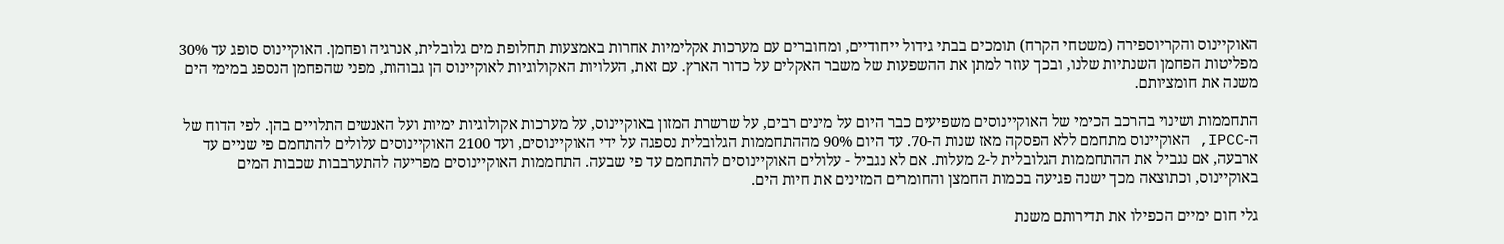האוקיינוס והקריוספירה (משטחי הקרח) תומכים בבתי גידול ייחודיים, ומחוברים עם מערכות אקלימיות אחרות באמצעות תחלופת מים גלובלית, אנרגיה ופחמן. האוקיינוס סופג עד 30% מפליטות הפחמן השנתיות שלנו, ובכך עוזר למתן את ההשפעות של משבר האקלים על כדור הארץ. עם זאת, העלויות האקולוגיות לאוקיינוס הן גבוהות, מפני שהפחמן הנספג במימי הים משנה את חומציותם.

התחממות ושינוי בהרכב הכימי של האוקיינוסים משפיעים כבר היום על מינים רבים, על שרשרת המזון באוקיינוס, על מערכות אקולוגיות ימיות ועל האנשים התלויים בהן. לפי הדוח של ה-IPCC, האוקיינוס מתחמם ללא הפסקה מאז שנות ה-70. עד היום 90% מההתחממות הגלובלית נספגה על ידי האוקיינוסים, ועד 2100 האוקיינוסים עלולים להתחמם פי שניים עד ארבעה, אם נגביל את ההתחממות הגלובלית ל-2 מעלות. אם לא נגביל - עלולים האוקיינוסים להתחמם עד פי שבעה. התחממות האוקיינוסים מפריעה להתערבבות שכבות המים באוקיינוס, וכתוצאה מכך ישנה פגיעה בכמות החמצן והחומרים המזינים את חיות הים.

גלי חום ימיים הכפילו את תדירותם משנת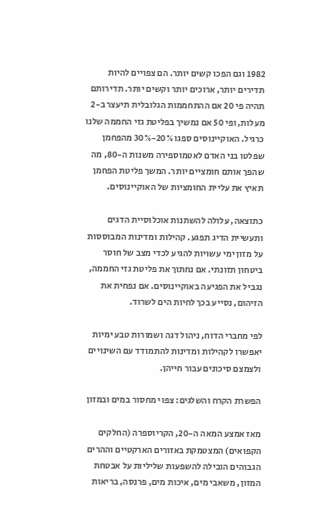1982 וגם הפכו קשים יותר. הם צפויים להיות תדירים יותר, ארוכים יותר וקשים יותר. תדירותם תהיה פי 20 אם ההתחממות הגלובלית תיעצר ב-2 מעלות, ופי 50 אם נמשיך בפליטת גזי החממה שלנו כרגיל. האוקיינוסים ספגו 20%-30% מהפחמן שפלטו בני האדם לאטמוספירה משנות ה-80, מה שהפך אותם חומציים יותר. המשך פליטת הפחמן תאיץ את עליית החומציות של האוקיינוסים.

כתוצאה, עלולה להשתנות אוכלוסיית הדגים ותעשיית הדיג תפגע. קהילות ומדינות המבוססות על מזון ימי עשויות להגיע לכדי מצב של חוסר ביטחון תזונתי. אם נחתוך את פליטת גזי החממה, נגביל את הפגיעה באוקיינוסים. אם נפחית את הזיהום, נסייע בכך לחיות הים לשרוד.

לפי מחברי הדוח, ניהול דגה ושמורות טבע ימיות יאפשרו לקהילות ומדינות להתמודד עם השינויים ולצמצם סיכונים עבור חייהן.

הפשרת הקרח והשלגים: צפוי מחסור במים ובמזון

מאז אמצע המאה ה-20, הקריוספרה (החלקים הקפואים) המצטמקת באזורים הארקטיים וההרים הגבוהים הובילה להשפעות שליליות על אבטחת המזון, משאבי מים, איכות מים, פרנסה, בריאות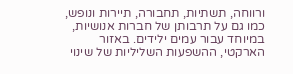ורווחה, תשתיות, תחבורה, תיירות ונופש, כמו גם על תרבותן של חברות אנושיות, במיוחד עבור עמים ילידים. באזור הארקטי, ההשפעות השליליות של שינוי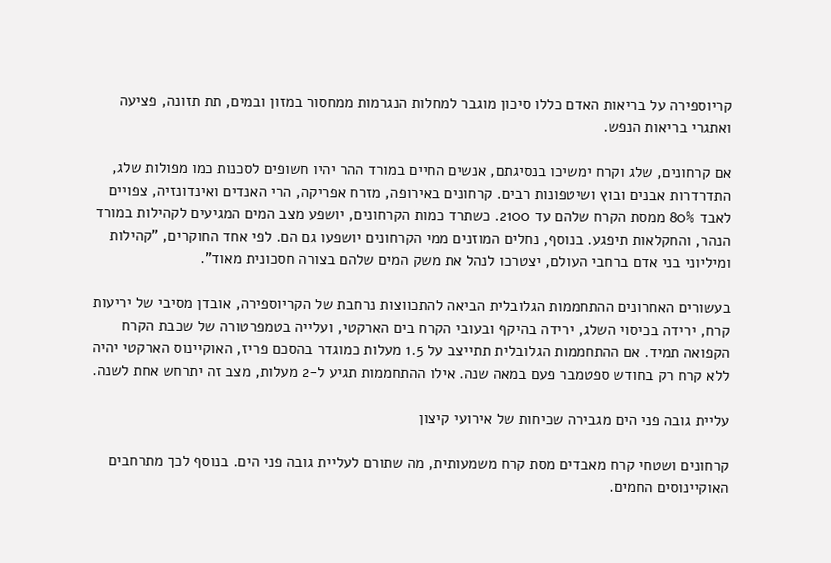קריוספירה על בריאות האדם כללו סיכון מוגבר למחלות הנגרמות ממחסור במזון ובמים, תת תזונה, פציעה ואתגרי בריאות הנפש.

אם קרחונים, שלג וקרח ימשיכו בנסיגתם, אנשים החיים במורד ההר יהיו חשופים לסכנות כמו מפולות שלג, התדרדרות אבנים ובוץ ושיטפונות רבים. קרחונים באירופה, מזרח אפריקה, הרי האנדים ואינדונזיה, צפויים לאבד 80% ממסת הקרח שלהם עד 2100. כשתרד כמות הקרחונים, יושפע מצב המים המגיעים לקהילות במורד הנהר, והחקלאות תיפגע. בנוסף, נחלים המוזנים ממי הקרחונים יושפעו גם הם. לפי אחד החוקרים, "קהילות ומיליוני בני אדם ברחבי העולם, יצטרכו לנהל את משק המים שלהם בצורה חסכונית מאוד".

בעשורים האחרונים ההתחממות הגלובלית הביאה להתכווצות נרחבת של הקריוספירה, אובדן מסיבי של יריעות קרח, ירידה בכיסוי השלג, ירידה בהיקף ובעובי הקרח בים הארקטי, ועלייה בטמפרטורה של שכבת הקרח הקפואה תמיד. אם ההתחממות הגלובלית תתייצב על 1.5 מעלות כמוגדר בהסכם פריז, האוקיינוס הארקטי יהיה ללא קרח רק בחודש ספטמבר פעם במאה שנה. אילו ההתחממות תגיע ל-2 מעלות, מצב זה יתרחש אחת לשנה.

עליית גובה פני הים מגבירה שכיחות של אירועי קיצון

קרחונים ושטחי קרח מאבדים מסת קרח משמעותית, מה שתורם לעליית גובה פני הים. בנוסף לכך מתרחבים האוקיינוסים החמים.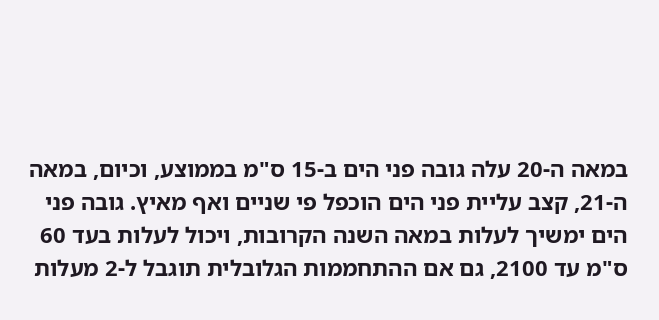במאה ה-20 עלה גובה פני הים ב-15 ס"מ בממוצע, וכיום, במאה ה-21, קצב עליית פני הים הוכפל פי שניים ואף מאיץ. גובה פני הים ימשיך לעלות במאה השנה הקרובות, ויכול לעלות בעד 60 ס"מ עד 2100, גם אם ההתחממות הגלובלית תוגבל ל-2 מעלות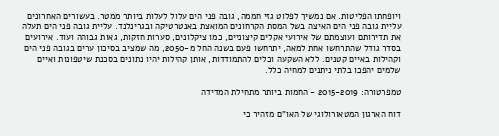ויופחתו הפליטות. אם נמשיך לפלוט גזי חממה, גובה פני הים עלול לעלות ביותר ממטר. בעשורים האחרונים עליית גובה פני הים האיצה בשל המסת הקרחונים המואצת באנטרטיקה ובגרינלנד. עליית גובה פני הים תעלה את תדירותם ועוצמתם של אירועי אקלים קיצוניים, כמו ציקלונים, סערות חזקות, גאות גבוהה ועוד. אירועים בסדר גודל שהתרחשו אחת למאה, יתרחשו פעם בשנה החל מ-2050, מה שמציב בסיכון ערים בגובה פני הים וקהילות באיים קטנים. ללא השקעה וכלים להתמודדות, אותן קהילות יהיו נתונים בסכנת שיטפונות ואיים שלמים יהפכו בלתי ניתנים למחיה כלל.

טמפרטורה: 2015-2019 - החמות ביותר מתחילת המדידה

דוח הארגון המטאורולוגי של האו"ם מזהיר כי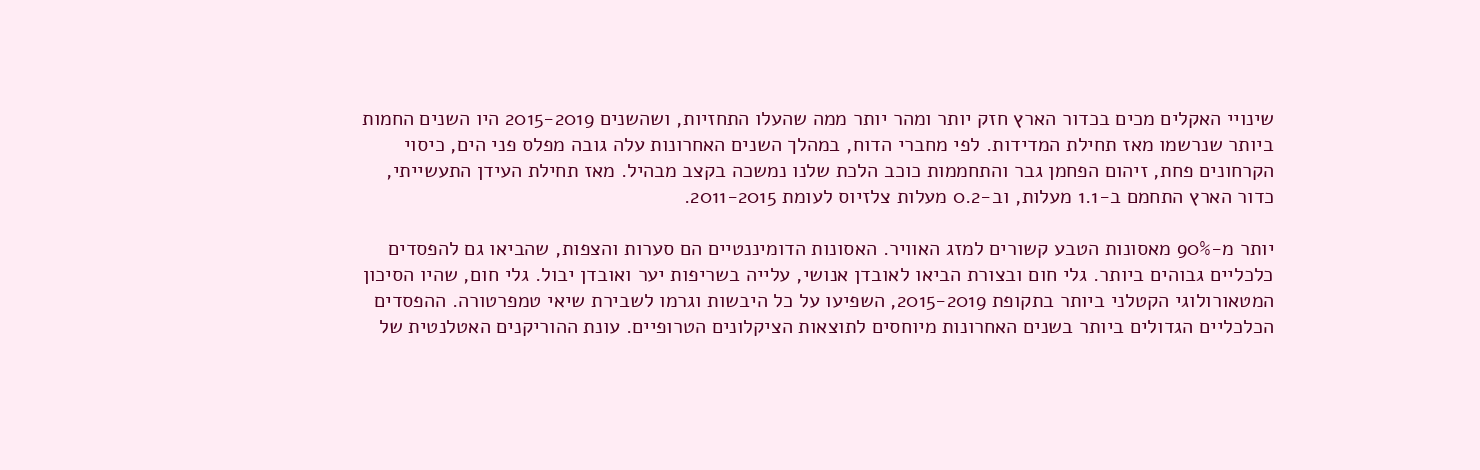שינויי האקלים מכים בכדור הארץ חזק יותר ומהר יותר ממה שהעלו התחזיות, ושהשנים 2015-2019 היו השנים החמות ביותר שנרשמו מאז תחילת המדידות. לפי מחברי הדוח, במהלך השנים האחרונות עלה גובה מפלס פני הים, כיסוי הקרחונים פחת, זיהום הפחמן גבר והתחממות כוכב הלכת שלנו נמשכה בקצב מבהיל. מאז תחילת העידן התעשייתי, כדור הארץ התחמם ב-1.1 מעלות, וב-0.2 מעלות צלזיוס לעומת 2011-2015.

יותר מ-90% מאסונות הטבע קשורים למזג האוויר. האסונות הדומיננטיים הם סערות והצפות, שהביאו גם להפסדים כלכליים גבוהים ביותר. גלי חום ובצורת הביאו לאובדן אנושי, עלייה בשריפות יער ואובדן יבול. גלי חום, שהיו הסיכון המטאורולוגי הקטלני ביותר בתקופת 2015-2019, השפיעו על כל היבשות וגרמו לשבירת שיאי טמפרטורה. ההפסדים הכלכליים הגדולים ביותר בשנים האחרונות מיוחסים לתוצאות הציקלונים הטרופיים. עונת ההוריקנים האטלנטית של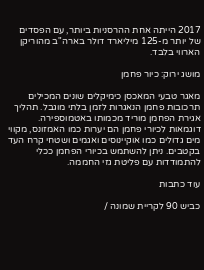2017 הייתה אחת ההרסניות ביותר, עם הפסדים של יותר מ-125 מיליארד דולר בארה"ב מהוריקן הארווי בלבד.

מושג ירוק: כיור פחמן

מאגר טבעי המאכסן כימיקלים שונים המכילים תרכובות פחמן הנאגרות לזמן בלתי מוגבל. תהליך אגירת הפחמן מוריד מכמותו באטמוספירה. דוגמאות לכיורי פחמן הם יערות כמו האמזונס, מקווי מים גדולים כמו אוקיינוסים ואגמים ושטחי קרח העד בקטבים. ניתן להשתמש בכיורי הפחמן ככלי להתמודדות עם פליטת גזי החממה.

עוד כתבות

כביש 90 לקריית שמונה /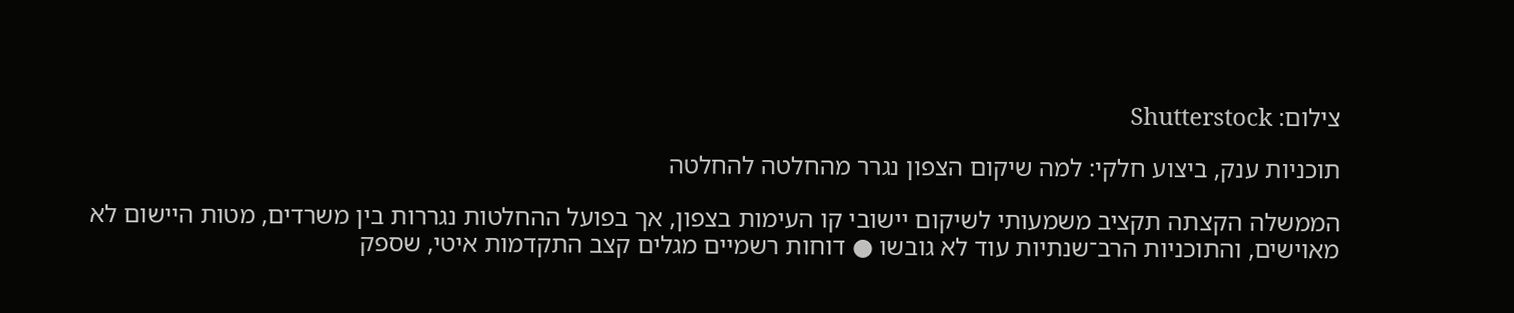צילום: Shutterstock

תוכניות ענק, ביצוע חלקי: למה שיקום הצפון נגרר מהחלטה להחלטה

הממשלה הקצתה תקציב משמעותי לשיקום יישובי קו העימות בצפון, אך בפועל ההחלטות נגררות בין משרדים, מטות היישום לא מאוישים, והתוכניות הרב־שנתיות עוד לא גובשו ● דוחות רשמיים מגלים קצב התקדמות איטי, שספק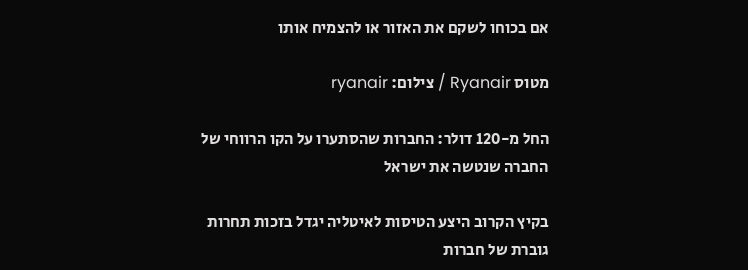אם בכוחו לשקם את האזור או להצמיח אותו

מטוס Ryanair / צילום: ryanair

החל מ-120 דולר: החברות שהסתערו על הקו הרווחי של החברה שנטשה את ישראל

בקיץ הקרוב היצע הטיסות לאיטליה יגדל בזכות תחרות גוברת של חברות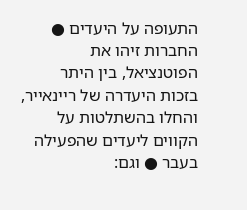התעופה על היעדים ● החברות זיהו את הפוטנציאל, בין היתר בזכות היעדרה של ריינאייר, והחלו בהשתלטות על הקווים ליעדים שהפעילה בעבר ● וגם: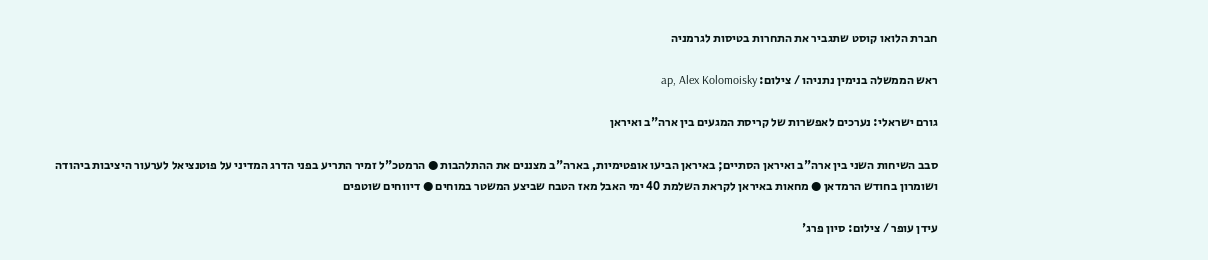חברת הלואו קוסט שתגביר את התחרות בטיסות לגרמניה

ראש הממשלה בנימין נתניהו / צילום: ap, Alex Kolomoisky

גורם ישראלי: נערכים לאפשרות של קריסת המגעים בין ארה"ב ואיראן

סבב השיחות השני בין ארה"ב ואיראן הסתיים; באיראן הביעו אופטימיות, בארה"ב מצננים את ההתלהבות ● הרמטכ"ל זמיר התריע בפני הדרג המדיני על פוטנציאל לערעור היציבות ביהודה ושומרון בחודש הרמדאן ● מחאות באיראן לקראת השלמת 40 ימי האבל מאז הטבח שביצע המשטר במוחים ● דיווחים שוטפים

עידן עופר / צילום: סיון פרג'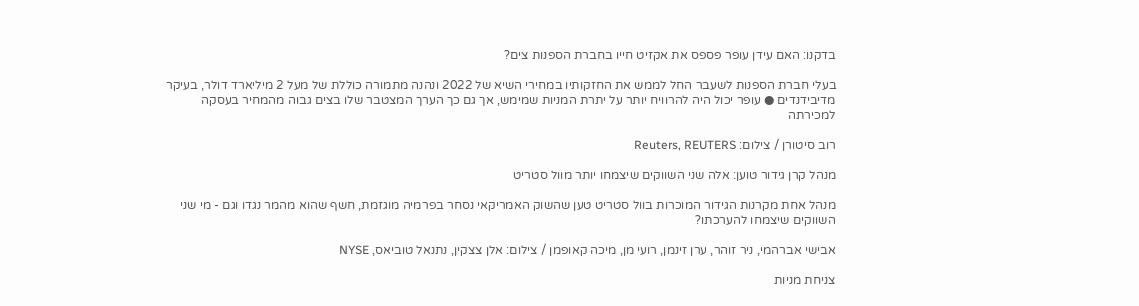בדקנו: האם עידן עופר פספס את אקזיט חייו בחברת הספנות צים?

בעלי חברת הספנות לשעבר החל לממש את החזקותיו במחירי השיא של 2022 ונהנה מתמורה כוללת של מעל 2 מיליארד דולר, בעיקר מדיבידנדים ● עופר יכול היה להרוויח יותר על יתרת המניות שמימש, אך גם כך הערך המצטבר שלו בצים גבוה מהמחיר בעסקה למכירתה

רוב סיטורן / צילום: Reuters, REUTERS

מנהל קרן גידור טוען: אלה שני השווקים שיצמחו יותר מוול סטריט

מנהל אחת מקרנות הגידור המוכרות בוול סטריט טען שהשוק האמריקאי נסחר בפרמיה מוגזמת, חשף שהוא מהמר נגדו וגם - מי שני השווקים שיצמחו להערכתו?

אבישי אברהמי, ניר זוהר, ערן זינמן, רועי מן, מיכה קאופמן / צילום: אלן צצקין, נתנאל טוביאס, NYSE

צניחת מניות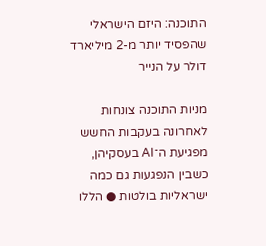התוכנה: היזם הישראלי שהפסיד יותר מ-2 מיליארד דולר על הנייר

מניות התוכנה צונחות לאחרונה בעקבות החשש מפגיעת ה־AI בעסקיהן, כשבין הנפגעות גם כמה ישראליות בולטות ● הללו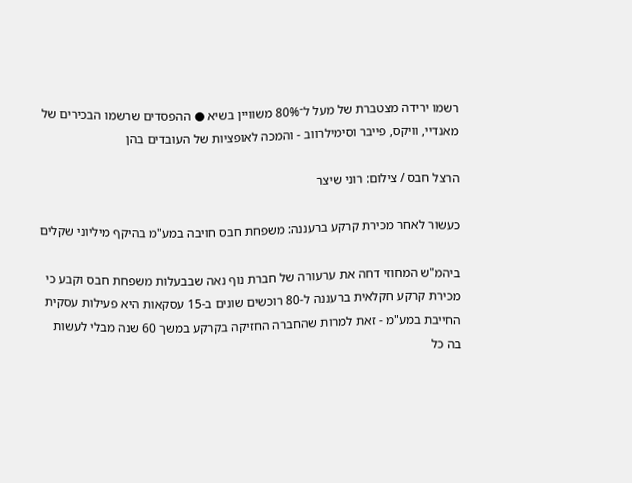רשמו ירידה מצטברת של מעל ל־80% משוויין בשיא ● ההפסדים שרשמו הבכירים של מאנדיי, וויקס, פייבר וסימילרווב - והמכה לאופציות של העובדים בהן

הרצל חבס / צילום: רוני שיצר

כעשור לאחר מכירת קרקע ברעננה: משפחת חבס חויבה במע"מ בהיקף מיליוני שקלים

ביהמ"ש המחוזי דחה את ערעורה של חברת נוף נאה שבבעלות משפחת חבס וקבע כי מכירת קרקע חקלאית ברעננה ל-80 רוכשים שונים ב-15 עסקאות היא פעילות עסקית החייבת במע"מ - זאת למרות שהחברה החזיקה בקרקע במשך 60 שנה מבלי לעשות בה כל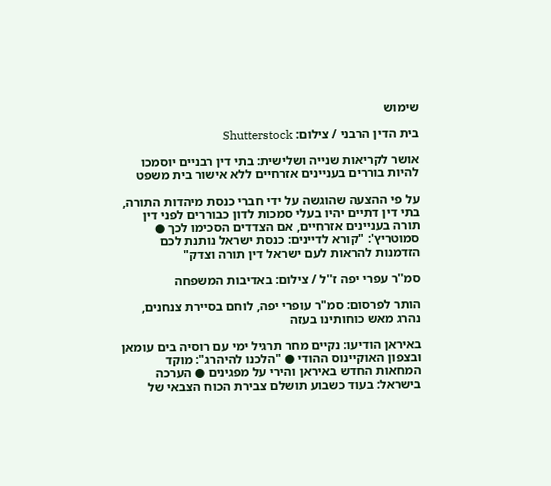שימוש

בית הדין הרבני / צילום: Shutterstock

אושר לקריאות שנייה ושלישית: בתי דין רבניים יוסמכו להיות בוררים בעניינים אזרחיים ללא אישור בית משפט

על פי ההצעה שהוגשה על ידי חברי כנסת מיהדות התורה, בתי דין דתיים יהיו בעלי סמכות לדון כבוררים לפני דין תורה בעניינים אזרחיים, אם הצדדים הסכימו לכך ● סמוטריץ': "קורא לדיינים: כנסת ישראל נותנת לכם הזדמנות להראות לעם ישראל דין תורה וצדק"

סמ''ר עפרי יפה ז''ל / צילום: באדיבות המשפחה

הותר לפרסום: סמ"ר עופרי יפה, לוחם בסיירת צנחנים, נהרג מאש כוחותינו בעזה

באיראן הודיעו: נקיים מחר תרגיל ימי עם רוסיה בים עומאן ובצפון האוקיינוס ההודי ● "הלכנו להיהרג": מוקד המחאות החדש באיראן והירי על מפגינים ● הערכה בישראל: בעוד כשבוע תושלם צבירת הכוח הצבאי של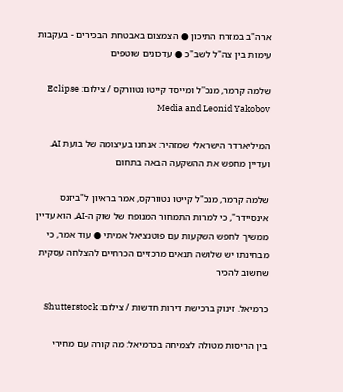ארה"ב במזרח התיכון ● הצמצום באבטחת הבכירים - בעקבות עימות בין צה"ל לשב"כ ● עדכונים שוטפים

שלמה קרמר, מנכ''ל ומייסד קייטו נטוורקס / צילום: Eclipse Media and Leonid Yakobov

המיליארדר הישראלי שמזהיר: אנחנו בעיצומה של בועת AI. ועדיין מחפש את ההשקעה הבאה בתחום

שלמה קרמר, מנכ"ל קייטו נטוורקס, אמר בראיון ל"ביזנס אינסיידר", כי למרות התמחור המנופח של שוק ה-AI, הוא עדיין ממשיך לחפש השקעות עם פוטנציאל אמיתי ● עוד אמר, כי מבחינתו יש שלושה תנאים מרכזיים הכרחיים להצלחה עסקית שחשוב להכיר

כרמיאל. זינוק ברכישת דירות חדשות / צילום: Shutterstock

בין הריסות מטולה לצמיחה בכרמיאל: מה קורה עם מחירי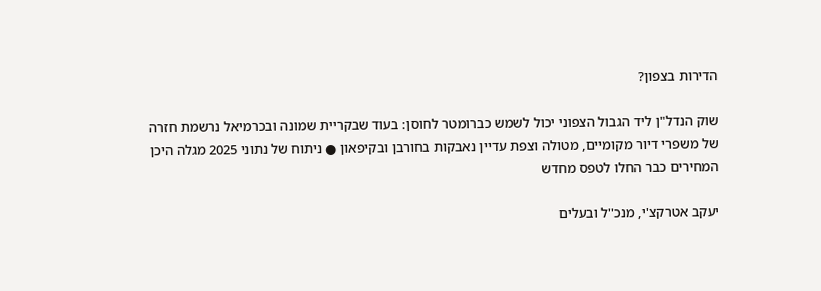הדירות בצפון?

שוק הנדל"ן ליד הגבול הצפוני יכול לשמש כברומטר לחוסן: בעוד שבקריית שמונה ובכרמיאל נרשמת חזרה של משפרי דיור מקומיים, מטולה וצפת עדיין נאבקות בחורבן ובקיפאון ● ניתוח של נתוני 2025 מגלה היכן המחירים כבר החלו לטפס מחדש

יעקב אטרקצ'י, מנכ''ל ובעלים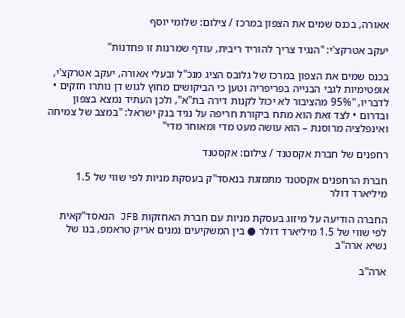אאורה, בכנס שמים את הצפון במרכז / צילום: שלומי יוסף

יעקב אטרקצ'י: "הנגיד צריך להוריד ריבית, עודף שמרנות זו פחדנות"

בכנס שמים את הצפון במרכז של גלובס הציג מנכ"ל ובעלי אאורה, יעקב אטרקצ'י, אופטימיות לגבי הבנייה בפריפריה וטען כי הביקושים מחוץ לגוש דן נותרו חזקים • לדבריו, "95% מהציבור לא יכול לקנות דירה בת"א", ולכן העתיד נמצא בצפון ובדרום • לצד זאת הוא מתח ביקורת חריפה על נגיד בנק ישראל: "במצב של צמיחה ואינפלציה מרוסנת – הוא עושה מעט מדי ומאוחר מדי"

רחפנים של חברת אקסטנד / צילום: אקסטנד

חברת הרחפנים אקסטנד מתמזגת בנאסד"ק בעסקת מניות לפי שווי של 1.5 מיליארד דולר

החברה הודיעה על מיזוג בעסקת מניות עם חברת האחזקות JFB הנאסד"קאית לפי שווי של 1.5 מיליארד דולר ● בין המשקיעים נמנים אריק טראמפ, בנו של נשיא ארה"ב

ארה"ב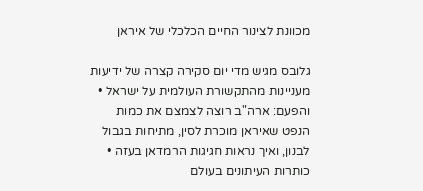מכוונת לצינור החיים הכלכלי של איראן

גלובס מגיש מדי יום סקירה קצרה של ידיעות מעניינות מהתקשורת העולמית על ישראל • והפעם: ארה"ב רוצה לצמצם את כמות הנפט שאיראן מוכרת לסין, מתיחות בגבול לבנון, ואיך נראות חגיגות הרמדאן בעזה • כותרות העיתונים בעולם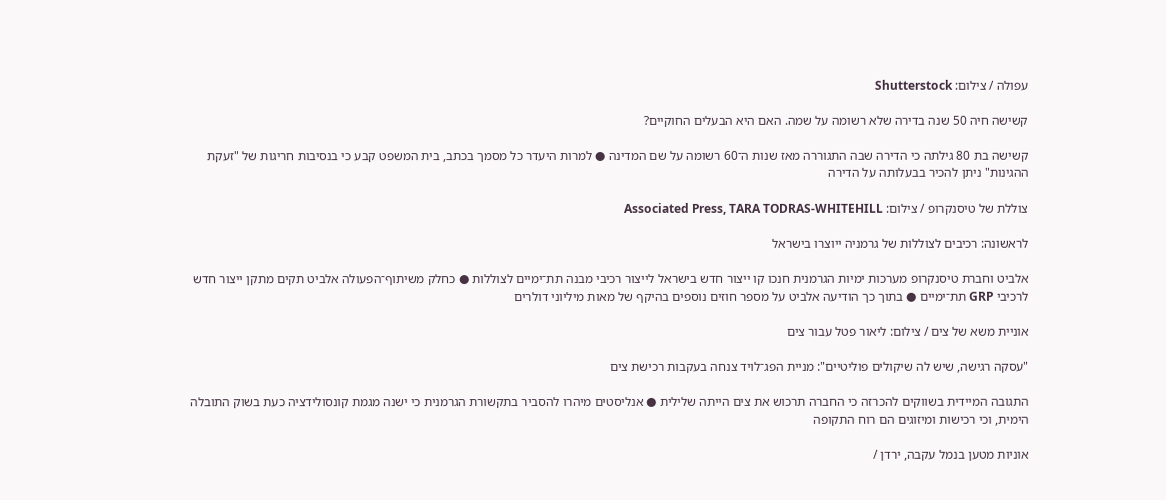עפולה / צילום: Shutterstock

קשישה חיה 50 שנה בדירה שלא רשומה על שמה. האם היא הבעלים החוקיים?

קשישה בת 80 גילתה כי הדירה שבה התגוררה מאז שנות ה־60 רשומה על שם המדינה ● למרות היעדר כל מסמך בכתב, בית המשפט קבע כי בנסיבות חריגות של "זעקת ההגינות" ניתן להכיר בבעלותה על הדירה

צוללת של טיסנקרופ / צילום: Associated Press, TARA TODRAS-WHITEHILL

לראשונה: רכיבים לצוללות של גרמניה ייוצרו בישראל

אלביט וחברת טיסנקרופ מערכות ימיות הגרמנית חנכו קו ייצור חדש בישראל לייצור רכיבי מבנה תת־ימיים לצוללות ● כחלק משיתוף־הפעולה אלביט תקים מתקן ייצור חדש לרכיבי GRP תת־ימיים ● בתוך כך הודיעה אלביט על מספר חוזים נוספים בהיקף של מאות מיליוני דולרים

אוניית משא של צים / צילום: ליאור פטל עבור צים

"עסקה רגישה, שיש לה שיקולים פוליטיים": מניית הפג־לויד צנחה בעקבות רכישת צים

התגובה המיידית בשווקים להכרזה כי החברה תרכוש את צים הייתה שלילית ● אנליסטים מיהרו להסביר בתקשורת הגרמנית כי ישנה מגמת קונסולידציה כעת בשוק התובלה הימית, וכי רכישות ומיזוגים הם רוח התקופה

אוניות מטען בנמל עקבה, ירדן /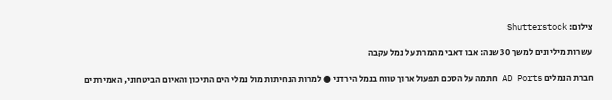צילום: Shutterstock

עשרות מיליונים למשך 30 שנה: אבו דאבי מהמרת על נמל עקבה

חברת הנמלים AD Ports חתמה על הסכם תפעול ארוך טווח בנמל הירדני ● למרות הנחיתות מול נמלי הים התיכון והאיום הביטחוני, האמירתים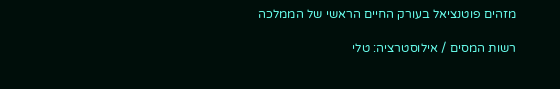מזהים פוטנציאל בעורק החיים הראשי של הממלכה

רשות המסים / אילוסטרציה: טלי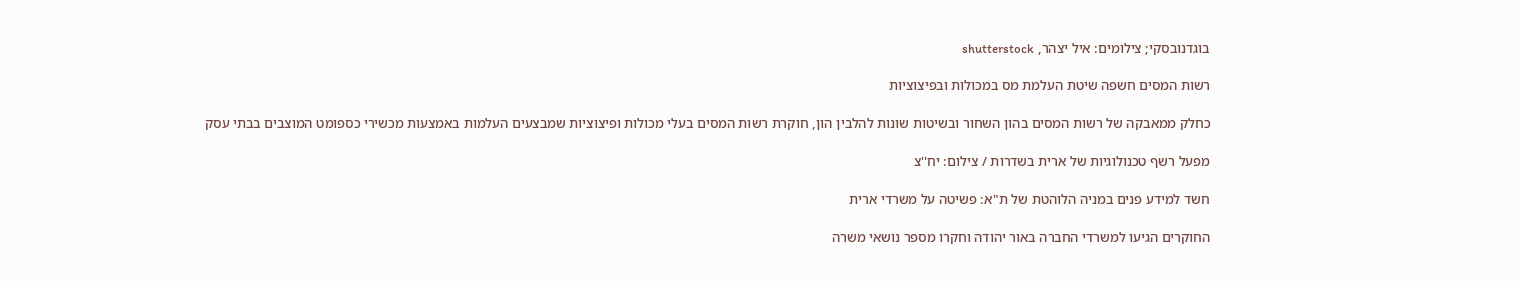בוגדנובסקי; צילומים: איל יצהר, shutterstock

רשות המסים חשפה שיטת העלמת מס במכולות ובפיצוציות

כחלק ממאבקה של רשות המסים בהון השחור ובשיטות שונות להלבין הון, חוקרת רשות המסים בעלי מכולות ופיצוציות שמבצעים העלמות באמצעות מכשירי כספומט המוצבים בבתי עסק

מפעל רשף טכנולוגיות של ארית בשדרות / צילום: יח''צ

חשד למידע פנים במניה הלוהטת של ת"א: פשיטה על משרדי ארית

החוקרים הגיעו למשרדי החברה באור יהודה וחקרו מספר נושאי משרה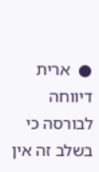●  ארית דיווחה לבורסה כי בשלב זה אין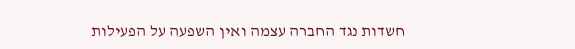חשדות נגד החברה עצמה ואין השפעה על הפעילות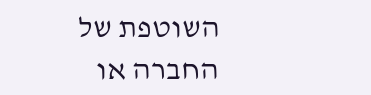השוטפת של החברה או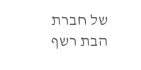של חברת הבת רשף